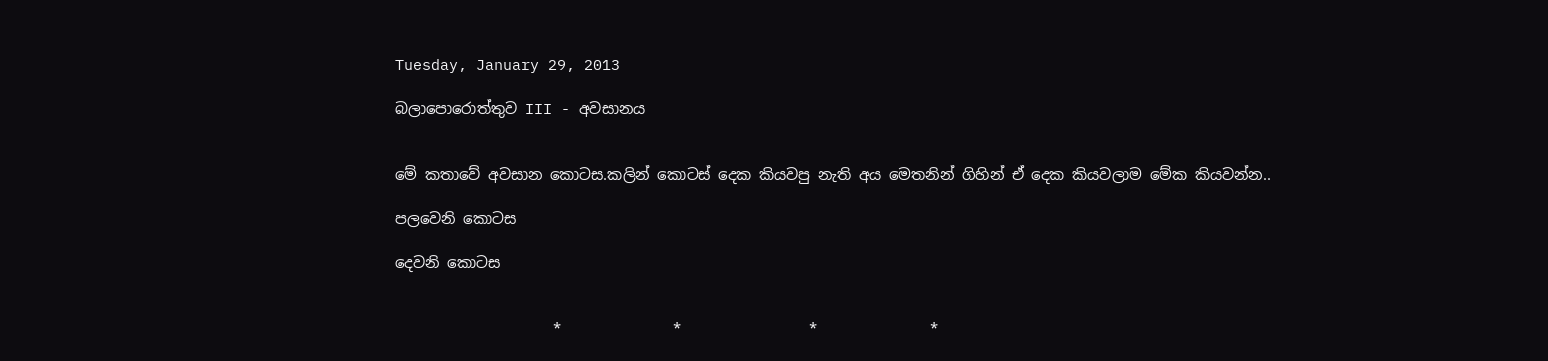Tuesday, January 29, 2013

බලාපොරොත්තුව III - අවසානය


මේ කතාවේ අවසාන කොටස.කලින් කොටස් දෙක කියවපු නැති අය මෙතනින් ගිහින් ඒ දෙක කියවලාම මේක කියවන්න..

පලවෙනි කොටස

දෙවනි කොටස


                     *               *                 *               *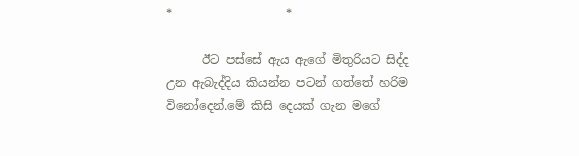*                   *

      ඊට පස්සේ ඇය ඇගේ මිතුරියට සිද්ද උන ඇබැද්දිය කියන්න පටන් ගත්තේ හරිම විනෝදෙන්.මේ කිසි දෙයක් ගැන මගේ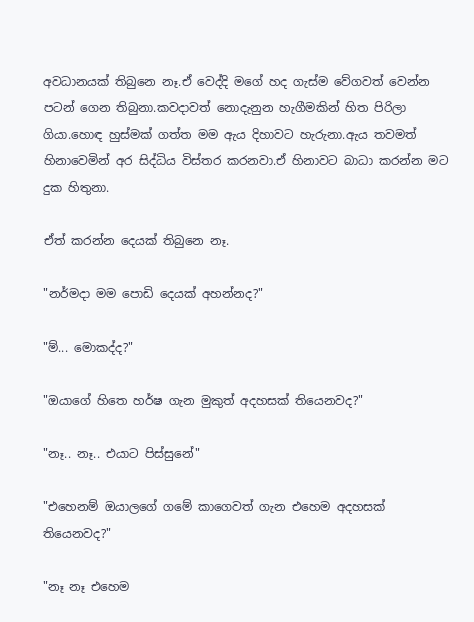අවධානයක් තිබුනෙ නෑ.ඒ වෙද්දි මගේ හද ගැස්ම වේගවත් වෙන්න පටන් ගෙන තිබුනා.කවදාවත් නොදැනුන හැගීමකින් හිත පිරිලා ගියා.හොඳ හුස්මක් ගත්ත මම ඇය දිහාවට හැරුනා.ඇය තවමත් හිනාවෙමින් අර සිද්ධිය විස්තර කරනවා.ඒ හිනාවට බාධා කරන්න මට දුක හිතුනා.

ඒත් කරන්න දෙයක් තිබුනෙ නෑ.

"නර්මදා මම පොඩි දෙයක් අහන්නද?"

"ම්... මොකද්ද?"

"ඔයාගේ හිතෙ හර්ෂ ගැන මුකුත් අදහසක් තියෙනවද?"

"නෑ.. නෑ.. එයාට පිස්සුනේ"

"එහෙනම් ඔයාලගේ ගමේ කාගෙවත් ගැන එහෙම අදහසක් තියෙනවද?"

"නෑ නෑ එහෙම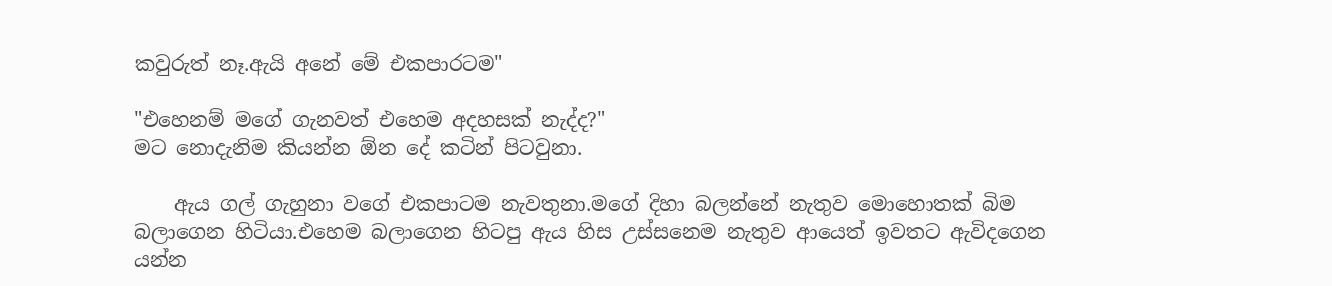කවුරුත් නෑ.ඇයි අනේ මේ එකපාරටම"

"එහෙනම් මගේ ගැනවත් එහෙම අදහසක් නැද්ද?"
මට නොදැනිම කියන්න ඕන දේ කටින් පිටවුනා.

    ඇය ගල් ගැහුනා වගේ එකපාටම නැවතුනා.මගේ දිහා බලන්නේ නැතුව මොහොතක් බිම බලාගෙන හිටියා.එහෙම බලාගෙන හිටපු ඇය හිස උස්සනෙම නැතුව ආයෙත් ඉවතට ඇවිදගෙන යන්න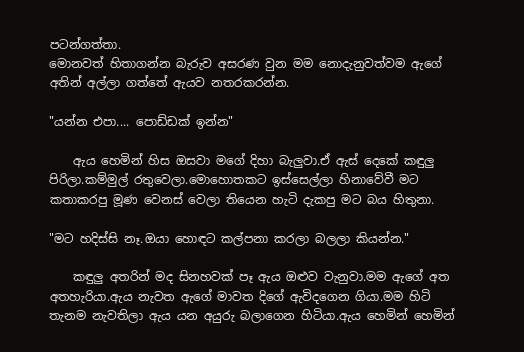පටන්ගත්තා.
මොනවත් හිතාගන්න බැරුව අසරණ වුන මම නොදැනුවත්වම ඇගේ අතින් අල්ලා ගත්තේ ඇයව නතරකරන්න.

"යන්න එපා.... පොඩ්ඩක් ඉන්න"

    ඇය හෙමින් හිස ඔසවා මගේ දිහා බැලුවා.ඒ ඇස් දෙකේ කඳුලු පිරිලා.කම්මුල් රතුවෙලා.මොහොතකට ඉස්සෙල්ලා හිනාවේවී මට කතාකරපු මූණ වෙනස් වෙලා තියෙන හැටි දැකපු මට බය හිතුනා.

"මට හදිස්සි නෑ.ඔයා හොඳට කල්පනා කරලා බලලා කියන්න."

    කඳුලු අතරින් මද සිනහවක් පෑ ඇය ඔළුව වැනුවා.මම ඇගේ අත අතහැරියා.ඇය නැවත ඇගේ මාවත දිගේ ඇවිදගෙන ගියා.මම හිටි තැනම නැවතිලා ඇය යන අයුරු බලාගෙන හිටියා.ඇය හෙමින් හෙමින්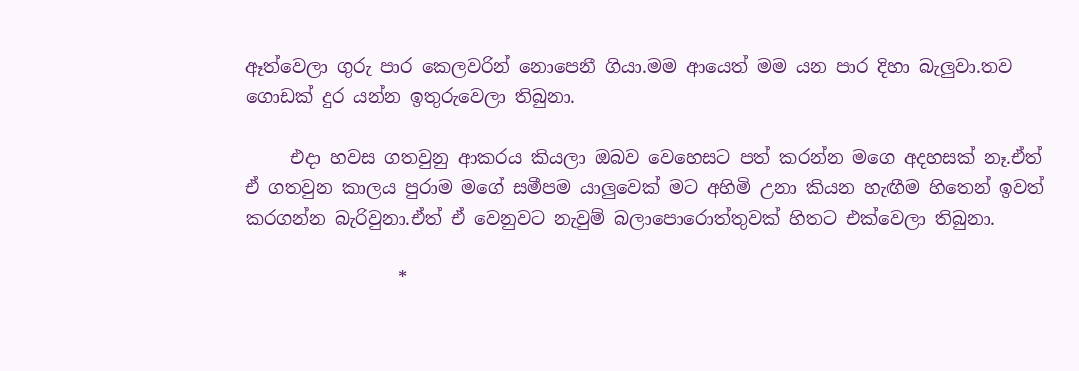ඈත්වෙලා ගුරු පාර කෙලවරින් නොපෙනී ගියා.මම ආයෙත් මම යන පාර දිහා බැලුවා.තව ගොඩක් දුර යන්න ඉතුරුවෙලා තිබුනා.

     එදා හවස ගතවුනු ආකරය කියලා ඔබව වෙහෙසට පත් කරන්න මගෙ අදහසක් නෑ.ඒත් ඒ ගතවුන කාලය පුරාම මගේ සමීපම යාලුවෙක් මට අහිමි උනා කියන හැඟීම හිතෙන් ඉවත් කරගන්න බැරිවුනා.ඒත් ඒ වෙනුවට නැවුම් බලාපොරොත්තුවක් හිතට එක්වෙලා තිබුනා.

                 *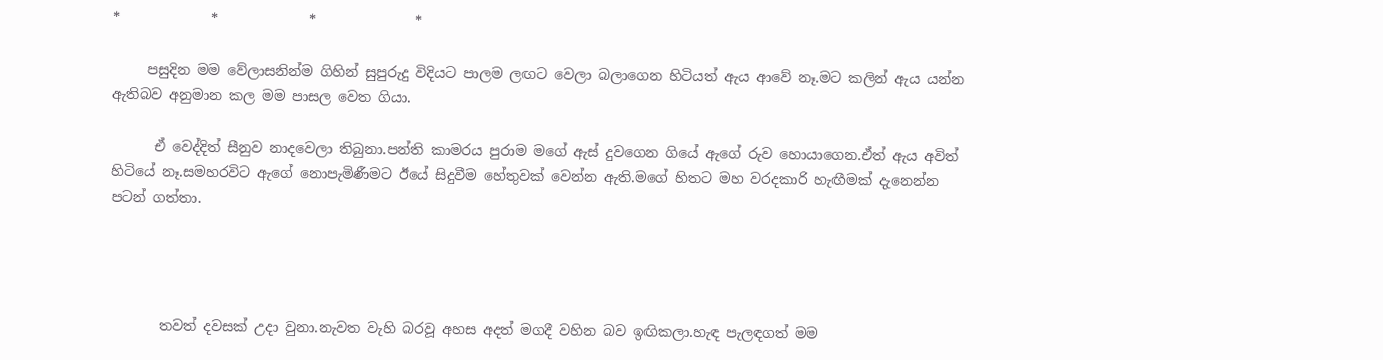*             *             *              *

     පසුදින මම වේලාසනින්ම ගිහින් සුපුරුදු විදියට පාලම ලඟට වෙලා බලාගෙන හිටියත් ඇය ආවේ නෑ.මට කලින් ඇය යන්න ඇතිබව අනුමාන කල මම පාසල වෙත ගියා.

      ඒ වෙද්දිත් සීනුව නාදවෙලා තිබුනා.පන්ති කාමරය පුරාම මගේ ඇස් දුවගෙන ගියේ ඇගේ රුව හොයාගෙන.ඒත් ඇය අවිත් හිටියේ නෑ.සමහරවිට ඇගේ නොපැමිණීමට ඊයේ සිදුවීම හේතුවක් වෙන්න ඇති.මගේ හිතට මහ වරදකාරි හැඟීමක් දැනෙන්න පටන් ගත්තා.




       තවත් දවසක් උදා වුනා.නැවත වැහි බරවූ අහස අදත් මගදී වහින බව ඉඟිකලා.හැඳ පැලඳගත් මම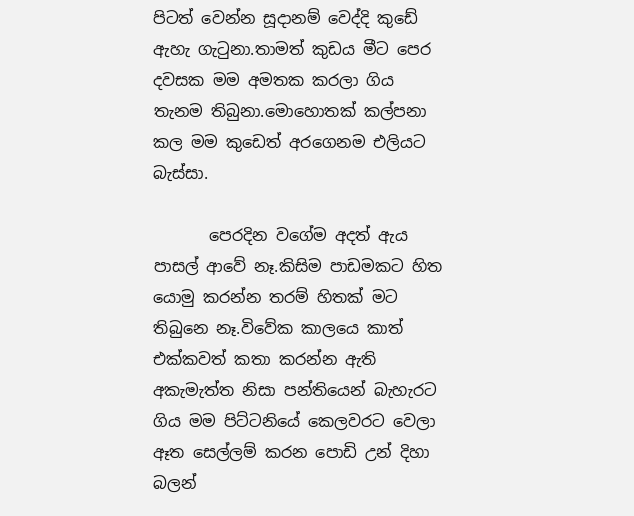පිටත් වෙන්න සූදානම් වෙද්දි කුඩේ ඇහැ ගැ‍ටුනා.තාමත් කුඩය මීට පෙර දවසක මම අමතක කරලා ගිය තැනම තිබුනා.මොහොතක් කල්පනා කල මම කුඩෙත් අරගෙනම එලියට බැස්සා.

       පෙරදින වගේම අදත් ඇය පාසල් ආවේ නෑ.කිසිම පාඩමකට හිත යොමු කරන්න තරම් හිතක් මට තිබුනෙ නෑ.විවේක කාලයෙ කාත් එක්කවත් කතා කරන්න ඇති අකැමැත්ත නිසා පන්තියෙන් බැහැරට ගිය මම පිට්ටනියේ කෙලවරට වෙලා ඈත සෙල්ලම් කරන පොඩි උන් දිහා බලන්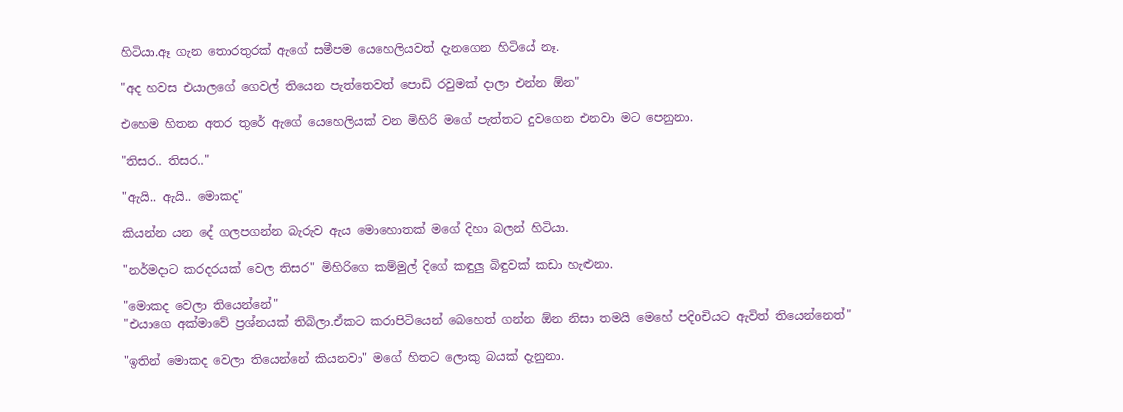හිටියා.ඈ ගැන තොරතුරක් ඇගේ සමීපම යෙහෙලියවත් දැනගෙන හිටියේ නෑ.

"අද හවස එයාලගේ ගෙවල් තියෙන පැත්තෙවත් පොඩි රවුමක් දාලා එන්න ඕන"

එහෙම හිතන අතර තුරේ ඇගේ යෙහෙලියක් වන මිහිරි මගේ පැත්තට දුවගෙන එනවා මට පෙනුනා.

"තිසර.. තිසර.."

"ඇයි.. ඇයි.. මොකද"

කියන්න යන දේ ගලපගන්න බැරුව ඇය මොහොතක් මගේ දිහා බලන් හිටියා.

"නර්මදාට කරදරයක් වෙල තිසර" මිහිරිගෙ කම්මුල් දිගේ කඳුලු බිඳුවක් කඩා හැළුනා.

"මොකද වෙලා තියෙන්නේ"
"එයාගෙ අක්මාවේ ප්‍රශ්නයක් තිබිලා.ඒකට කරාපිටියෙන් බෙහෙත් ගන්න ඕන නිසා තමයි මෙහේ පදිoචියට ඇවිත් තියෙන්නෙත්"

"ඉතින් මොකද වෙලා තියෙන්නේ කියනවා" මගේ හිතට ලොකු බයක් දැනුනා.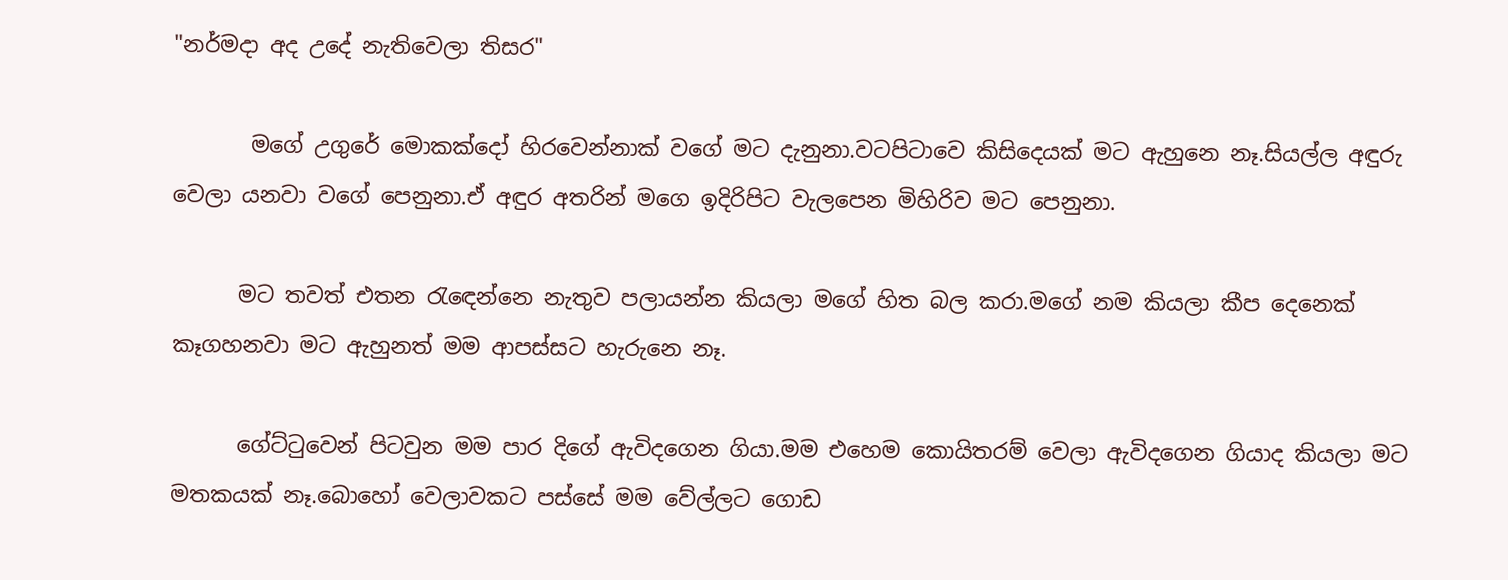"නර්මදා අද උදේ නැතිවෙලා තිසර"

       මගේ උගුරේ මොකක්දෝ හිරවෙන්නාක් වගේ මට දැනුනා.වටපිටාවෙ කිසිදෙයක් මට ඇහුනෙ නෑ.සියල්ල අඳුරු වෙලා යනවා වගේ පෙනුනා.ඒ අඳුර අතරින් මගෙ ඉදිරිපිට වැලපෙන මිහිරිව මට පෙනුනා.

      මට තවත් එතන ‍රැ‍ඳෙන්නෙ නැතුව පලායන්න කියලා මගේ හිත බල කරා.මගේ නම කියලා කීප දෙනෙක් කෑගහනවා මට ඇහුනත් මම ආපස්සට හැරුනෙ නෑ.

      ගේට්‍ටුවෙන් පිටවුන මම පාර දිගේ ඇවිදගෙන ගියා.මම එහෙම කොයිතරම් වෙලා ඇවිදගෙන ගියාද කියලා මට මතකයක් නෑ.බොහෝ වෙලාවකට පස්සේ මම වේල්ලට ගොඩ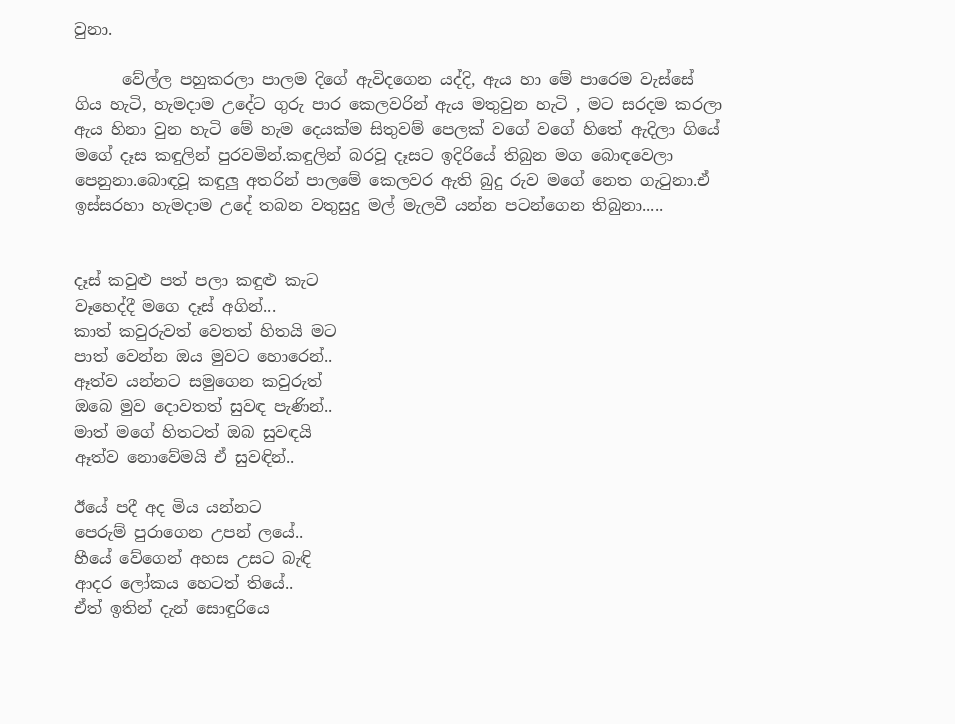වුනා.

      වේල්ල පහුකරලා පාලම දිගේ ඇවිදගෙන යද්දි, ඇය හා මේ පාරෙම වැස්සේ ගිය හැටි, හැමදාම උදේට ගුරු පාර කෙලවරින් ඇය මතුවුන හැටි , මට සරදම කරලා ඇය හිනා වුන හැටි මේ හැම දෙයක්ම සිතුවම් පෙලක් වගේ වගේ හිතේ ඇදිලා ගියේ මගේ දෑස කඳුලින් පුරවමින්.කඳුලින් බරවූ දෑසට ඉදිරියේ තිබුන මග බොඳවෙලා පෙනුනා.බොඳවූ කඳුලු අතරින් පාලමේ කෙලවර ඇති බුදු රුව මගේ නෙත ගැ‍ටුනා.ඒ ඉස්සරහා හැමදාම උදේ තබන වතුසුදු මල් මැලවී යන්න පටන්ගෙන තිබුනා.....


දෑස් කවුළු පත් පලා කඳුළු කැට
වෑහෙද්දී මගෙ දෑස් අගින්...
කාත් කවුරුවත් වෙතත් හිතයි මට
පාත් වෙන්න ඔය මුවට හොරෙන්..
ඈත්ව යන්නට සමුගෙන කවුරුත්
ඔබෙ මුව දොවතත් සුවඳ පැණින්..
මාත් මගේ හිතටත් ඔබ සුවඳයි
ඈත්ව නොවේමයි ඒ සුවඳින්..

ඊයේ පදී අද මිය යන්නට
පෙරුම් පුරාගෙන උපන් ලයේ..
හීයේ වේගෙන් අහස උසට බැඳි
ආදර ලෝකය හෙටත් තියේ..
ඒත් ඉතින් දැන් සොඳුරියෙ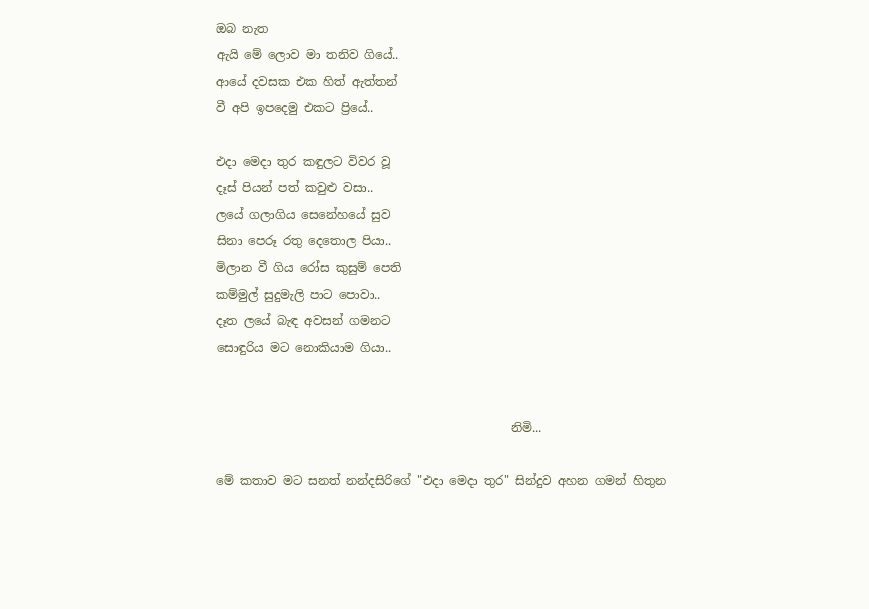ඔබ නැත
ඇයි මේ ලොව මා තනිව ගියේ..
ආයේ දවසක එක හිත් ඇත්තන්
වී අපි ඉපදෙමු එකට ප්‍රියේ..

එදා මෙදා තුර කඳුලට විවර වූ
දෑස් පියන් පත් කවුළු වසා..
ලයේ ගලාගිය සෙනේහයේ සුව
සිනා පෙරූ රතු දෙතොල පියා..
මිලාන වී ගිය රෝස කුසුම් පෙති
කම්මුල් සුදුමැලි පාට පොවා..
දෑත ලයේ බැඳ අවසන් ගමනට
සොඳුරිය මට නොකියාම ගියා..


                                                 නිමි...

මේ කතාව මට සනත් නන්දසිරිගේ "එදා මෙදා තුර" සින්දුව අහන ගමන් හිතුන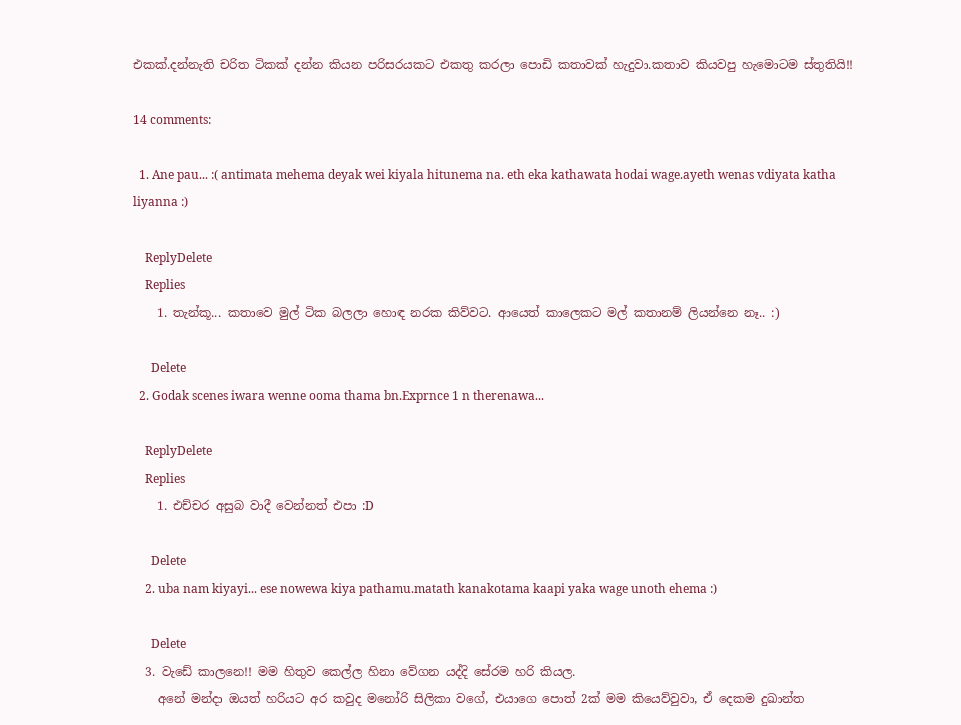එකක්.දන්නැති චරිත ටිකක් දන්න කියන පරිසරයකට එකතු කරලා පොඩි කතාවක් හැදුවා.කතාව කියවපු හැමොටම ස්තුතියි!!

14 comments:

  1. Ane pau... :( antimata mehema deyak wei kiyala hitunema na. eth eka kathawata hodai wage.ayeth wenas vdiyata katha liyanna :)

    ReplyDelete
    Replies
    1. තැන්කූ... කතාවෙ මුල් ටික බලලා හොඳ නරක කිව්වට. ආයෙත් කාලෙකට මල් කතානම් ලියන්නෙ නෑ.. :)

      Delete
  2. Godak scenes iwara wenne ooma thama bn.Exprnce 1 n therenawa...

    ReplyDelete
    Replies
    1. එච්චර අසුබ වාදී වෙන්නත් එපා :D

      Delete
    2. uba nam kiyayi... ese nowewa kiya pathamu.matath kanakotama kaapi yaka wage unoth ehema :)

      Delete
  3. වැඩේ කාලනෙ!! මම හිතුව කෙල්ල හිනා වේගන යද්දි සේරම හරි කියල.
    අනේ මන්දා ඔයත් හරියට අර කවුද මනෝරි සිලිකා වගේ, එයාගෙ පොත් 2ක් මම කියෙව්වුවා, ඒ දෙකම දුඛාන්ත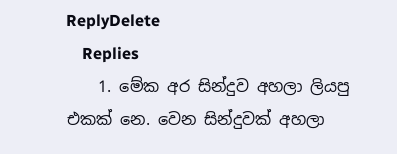ReplyDelete
    Replies
    1. මේක අර සින්දුව අහලා ලියපු එකක් නෙ. වෙන සින්දුවක් අහලා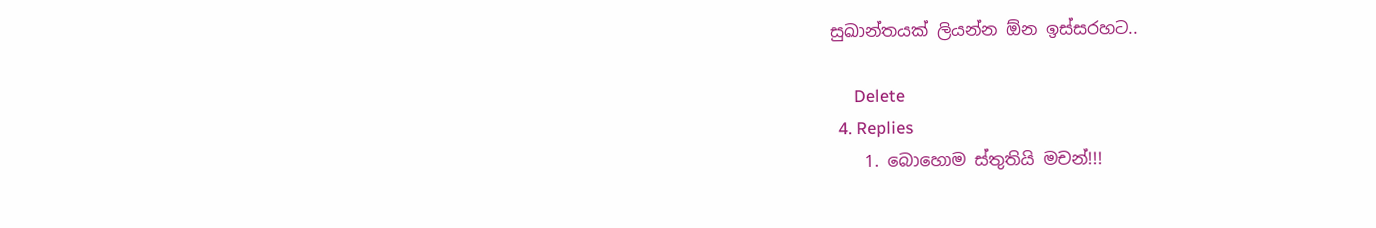සුඛාන්තයක් ලියන්න ඕන ඉස්සරහට..

      Delete
  4. Replies
    1. බොහොම ස්තුතියි මචන්!!!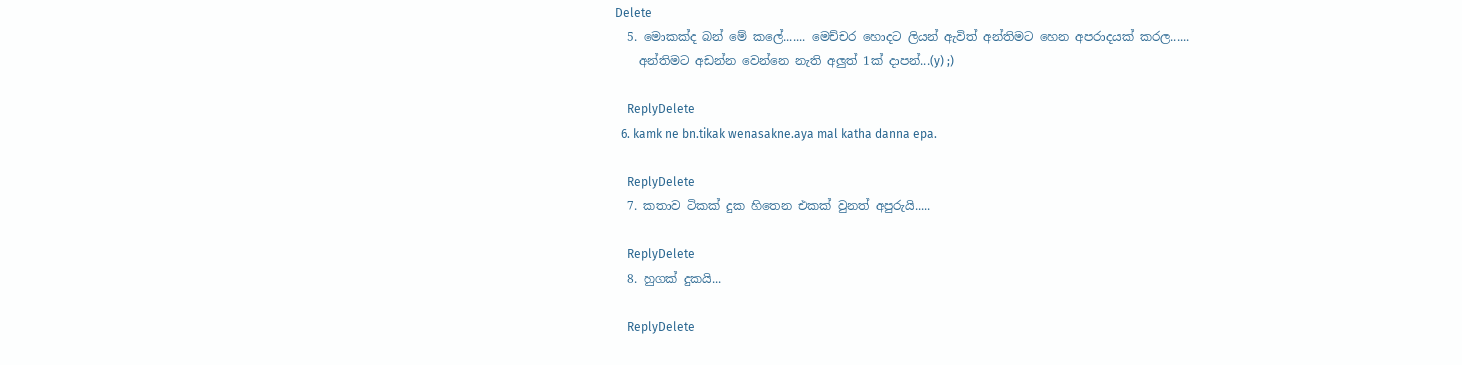Delete
  5. මොකක්ද බන් මේ කලේ....... මෙච්චර හොදට ලියන් ඇවිත් අන්තිමට හෙන අපරාදයක් කරල......
    අන්තිමට අඩන්න වෙන්නෙ නැති අලුත් 1ක් දාපන්...(y) ;)

    ReplyDelete
  6. kamk ne bn.tikak wenasakne.aya mal katha danna epa.

    ReplyDelete
  7. කතාව ටිකක් දුක හිතෙන එකක් වුනත් අපුරුයි.....

    ReplyDelete
  8. හුගක් දුකයි...

    ReplyDelete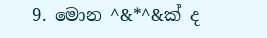9. මොන ^&*^&ක් ද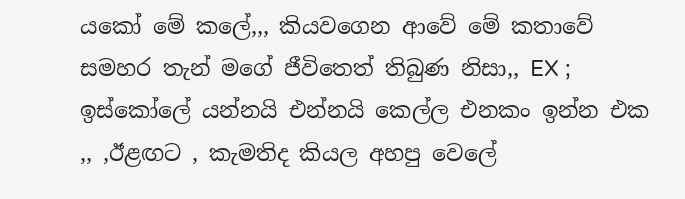යකෝ මේ කලේ,,, කියවගෙන ආවේ මේ කතාවේ සමහර තැන් මගේ ජීවිතෙත් තිබුණ නිසා,, EX ; ඉස්කෝලේ යන්නයි එන්නයි කෙල්ල එනකං ඉන්න එක ,, ,ඊළඟට , කැමතිද කියල අහපු වෙලේ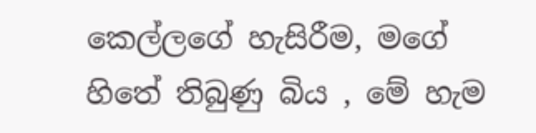කෙල්ලගේ හැසිරීම, මගේ හිතේ තිබුණු බිය , මේ හැම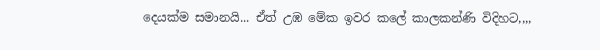දෙයක්ම සමානයි... ඒත් උඹ මේක ඉවර කලේ කාලකන්ණි විදිහට,,,,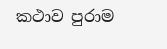කථාව පුරාම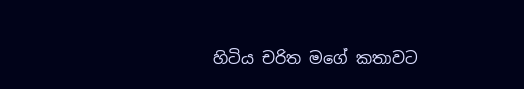හිටිය චරිත මගේ කතාවට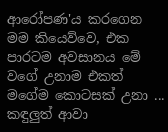ආරෝපණ'ය කරගෙන මම කියෙව්වෙ, එක පාරටම අවසානය මේ වගේ උනාම එකත් මගේම කොටසක් උනා ... කඳුලුත් ආවා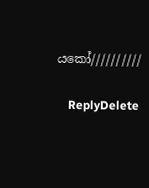යකෝ//////////

    ReplyDelete